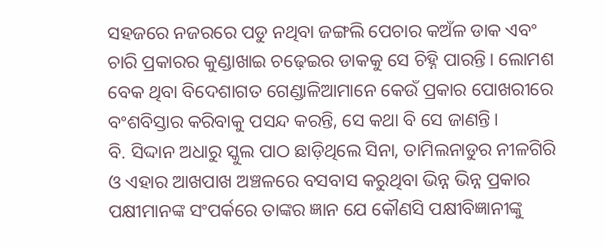ସହଜରେ ନଜରରେ ପଡୁ ନଥିବା ଜଙ୍ଗଲି ପେଚାର କଅଁଳ ଡାକ ଏବଂ ଚାରି ପ୍ରକାରର କୁଣ୍ଡାଖାଇ ଚଢ଼େଇର ଡାକକୁ ସେ ଚିହ୍ନି ପାରନ୍ତି। ଲୋମଶ ବେକ ଥିବା ବିଦେଶାଗତ ଗେଣ୍ଡାଳିଆମାନେ କେଉଁ ପ୍ରକାର ପୋଖରୀରେ ବଂଶବିସ୍ତାର କରିବାକୁ ପସନ୍ଦ କରନ୍ତି, ସେ କଥା ବି ସେ ଜାଣନ୍ତି।
ବି. ସିଦ୍ଦାନ ଅଧାରୁ ସ୍କୁଲ ପାଠ ଛାଡ଼ିଥିଲେ ସିନା, ତାମିଲନାଡୁର ନୀଳଗିରି ଓ ଏହାର ଆଖପାଖ ଅଞ୍ଚଳରେ ବସବାସ କରୁଥିବା ଭିନ୍ନ ଭିନ୍ନ ପ୍ରକାର ପକ୍ଷୀମାନଙ୍କ ସଂପର୍କରେ ତାଙ୍କର ଜ୍ଞାନ ଯେ କୌଣସି ପକ୍ଷୀବିଜ୍ଞାନୀଙ୍କୁ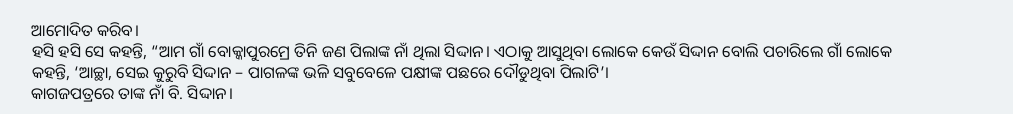ଆମୋଦିତ କରିବ।
ହସି ହସି ସେ କହନ୍ତି, “ଆମ ଗାଁ ବୋକ୍କାପୁରମ୍ରେ ତିନି ଜଣ ପିଲାଙ୍କ ନାଁ ଥିଲା ସିଦ୍ଦାନ। ଏଠାକୁ ଆସୁଥିବା ଲୋକେ କେଉଁ ସିଦ୍ଦାନ ବୋଲି ପଚାରିଲେ ଗାଁ ଲୋକେ କହନ୍ତି, ‘ଆଚ୍ଛା, ସେଇ କୁରୁବି ସିଦ୍ଦାନ – ପାଗଳଙ୍କ ଭଳି ସବୁବେଳେ ପକ୍ଷୀଙ୍କ ପଛରେ ଦୌଡୁଥିବା ପିଲାଟି’।
କାଗଜପତ୍ରରେ ତାଙ୍କ ନାଁ ବି. ସିଦ୍ଦାନ।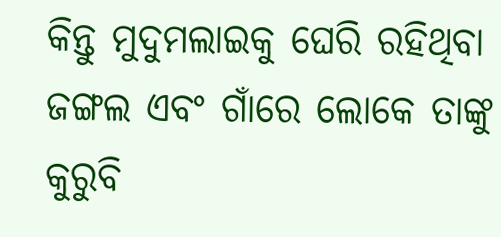କିନ୍ତୁ ମୁଦୁମଲାଇକୁ ଘେରି ରହିଥିବା ଜଙ୍ଗଲ ଏବଂ ଗାଁରେ ଲୋକେ ତାଙ୍କୁ କୁରୁବି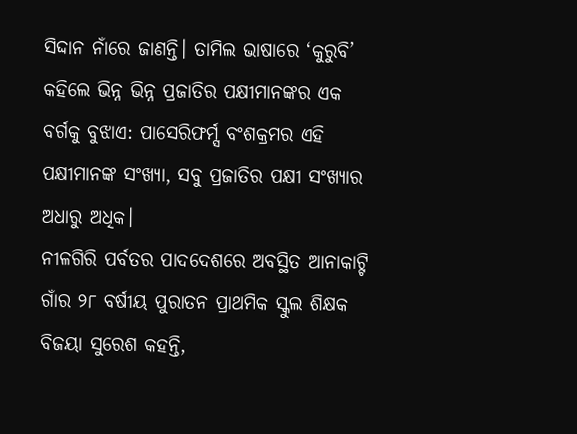ସିଦ୍ଦାନ ନାଁରେ ଜାଣନ୍ତି। ତାମିଲ ଭାଷାରେ ‘କୁରୁବି’ କହିଲେ ଭିନ୍ନ ଭିନ୍ନ ପ୍ରଜାତିର ପକ୍ଷୀମାନଙ୍କର ଏକ ବର୍ଗକୁ ବୁଝାଏ: ପାସେରିଫର୍ମ୍ସ ବଂଶକ୍ରମର ଏହି ପକ୍ଷୀମାନଙ୍କ ସଂଖ୍ୟା, ସବୁ ପ୍ରଜାତିର ପକ୍ଷୀ ସଂଖ୍ୟାର ଅଧାରୁ ଅଧିକ।
ନୀଳଗିରି ପର୍ବତର ପାଦଦେଶରେ ଅବସ୍ଥିତ ଆନାକାଟ୍ଟି ଗାଁର ୨୮ ବର୍ଷୀୟ ପୁରାତନ ପ୍ରାଥମିକ ସ୍କୁଲ ଶିକ୍ଷକ ବିଜୟା ସୁରେଶ କହନ୍ତି,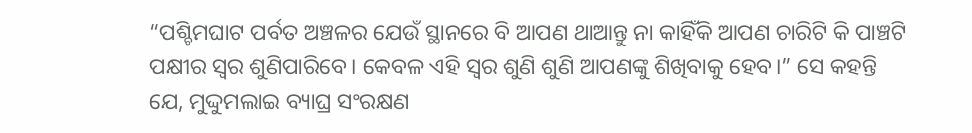“ପଶ୍ଚିମଘାଟ ପର୍ବତ ଅଞ୍ଚଳର ଯେଉଁ ସ୍ଥାନରେ ବି ଆପଣ ଥାଆନ୍ତୁ ନା କାହିଁକି ଆପଣ ଚାରିଟି କି ପାଞ୍ଚଟି ପକ୍ଷୀର ସ୍ୱର ଶୁଣିପାରିବେ। କେବଳ ଏହି ସ୍ୱର ଶୁଣି ଶୁଣି ଆପଣଙ୍କୁ ଶିଖିବାକୁ ହେବ।” ସେ କହନ୍ତି ଯେ, ମୁଦ୍ଦୁମଲାଇ ବ୍ୟାଘ୍ର ସଂରକ୍ଷଣ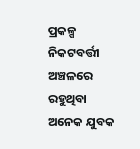ପ୍ରକଳ୍ପ ନିକଟବର୍ତ୍ତୀ ଅଞ୍ଚଳରେ ରହୁଥିବା ଅନେକ ଯୁବକ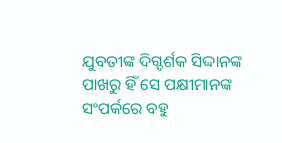ଯୁବତୀଙ୍କ ଦିଗ୍ଦର୍ଶକ ସିଦ୍ଦାନଙ୍କ ପାଖରୁ ହିଁ ସେ ପକ୍ଷୀମାନଙ୍କ ସଂପର୍କରେ ବହୁ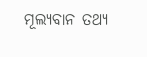ମୂଲ୍ୟବାନ ତଥ୍ୟ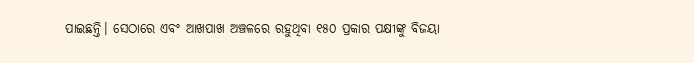ପାଇଛନ୍ତି। ସେଠାରେ ଏବଂ ଆଖପାଖ ଅଞ୍ଚଳରେ ରହୁଥିବା ୧୫୦ ପ୍ରକାର ପକ୍ଷୀଙ୍କୁ ବିଜୟା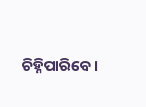ଚିହ୍ନିପାରିବେ।